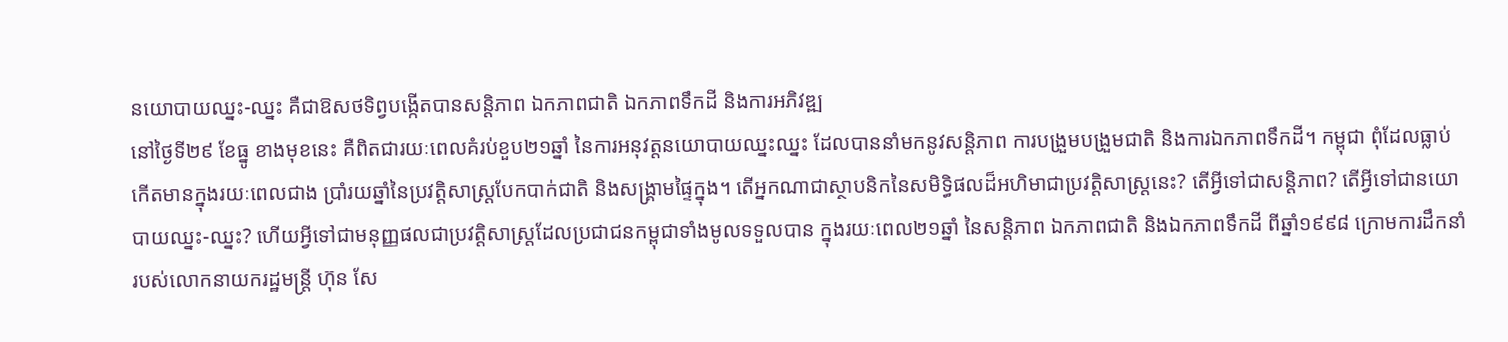នយោបាយឈ្នះ-ឈ្នះ គឺជាឱសថទិព្វបង្កើតបានសន្តិភាព ឯកភាពជាតិ ឯកភាពទឹកដី និងការអភិវឌ្ឍ
នៅថ្ងៃទី២៩ ខែធ្នូ ខាងមុខនេះ គឺពិតជារយៈពេលគំរប់ខួប២១ឆ្នាំ នៃការអនុវត្តនយោបាយឈ្នះឈ្នះ ដែលបាននាំមកនូវសន្តិភាព ការបង្រួមបង្រួមជាតិ និងការឯកភាពទឹកដី។ កម្ពុជា ពុំដែលធ្លាប់កើតមានក្នុងរយៈពេលជាង ប្រាំរយឆ្នាំនៃប្រវត្តិសាស្រ្តបែកបាក់ជាតិ និងសង្រ្គាមផ្ទៃក្នុង។ តើអ្នកណាជាស្ថាបនិកនៃសមិទ្ធិផលដ៏អហិមាជាប្រវត្តិសាស្រ្តនេះ? តើអ្វីទៅជាសន្តិភាព? តើអ្វីទៅជានយោបាយឈ្នះ-ឈ្នះ? ហើយអ្វីទៅជាមនុញ្ញផលជាប្រវត្តិសាស្រ្តដែលប្រជាជនកម្ពុជាទាំងមូលទទួលបាន ក្នុងរយៈពេល២១ឆ្នាំ នៃសន្តិភាព ឯកភាពជាតិ និងឯកភាពទឹកដី ពីឆ្នាំ១៩៩៨ ក្រោមការដឹកនាំរបស់លោកនាយករដ្ឋមន្រ្តី ហ៊ុន សែ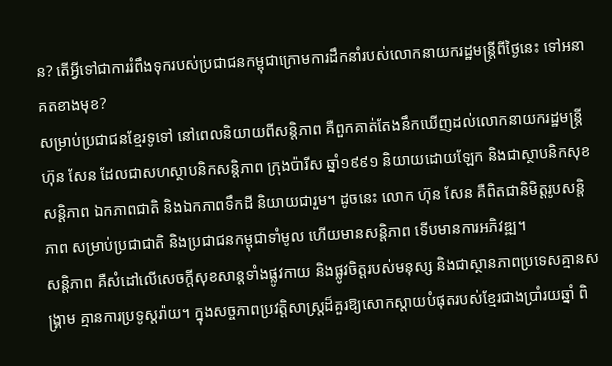ន? តើអ្វីទៅជាការរំពឹងទុករបស់ប្រជាជនកម្ពុជាក្រោមការដឹកនាំរបស់លោកនាយករដ្ឋមន្រ្តីពីថ្ងៃនេះ ទៅអនាគតខាងមុខ?
សម្រាប់ប្រជាជនខ្មែរទូទៅ នៅពេលនិយាយពីសន្តិភាព គឺពួកគាត់តែងនឹកឃើញដល់លោកនាយករដ្ឋមន្រ្តី ហ៊ុន សែន ដែលជាសហស្ថាបនិកសន្តិភាព ក្រុងប៉ារីស ឆ្នាំ១៩៩១ និយាយដោយឡែក និងជាស្ថាបនិកសុខសន្តិភាព ឯកភាពជាតិ និងឯកភាពទឹកដី និយាយជារួម។ ដូចនេះ លោក ហ៊ុន សែន គឺពិតជានិមិត្តរូបសន្តិភាព សម្រាប់ប្រជាជាតិ និងប្រជាជនកម្ពុជាទាំមូល ហើយមានសន្តិភាព ទើបមានការអភិវឌ្ឍ។
សន្តិភាព គឺសំដៅលើសេចក្តីសុខសាន្តទាំងផ្លូវកាយ និងផ្លូវចិត្តរបស់មនុស្ស និងជាស្ថានភាពប្រទេសគ្មានសង្រ្គាម គ្មានការប្រទូស្តរ៉ាយ។ ក្នុងសច្ចភាពប្រវត្តិសាស្រ្តដ៏គួរឱ្យសោកស្តាយបំផុតរបស់ខ្មែរជាងប្រាំរយឆ្នាំ ពិ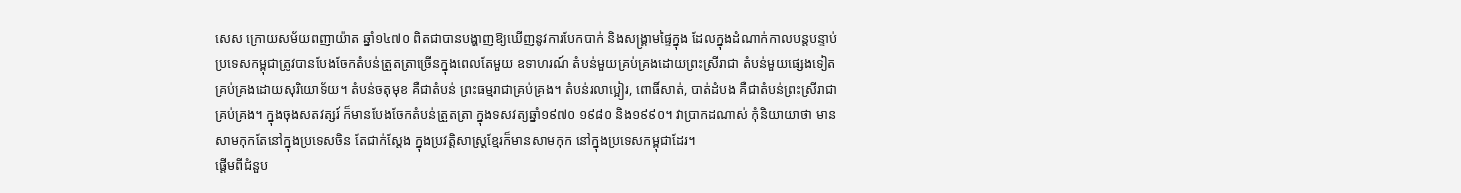សេស ក្រោយសម័យពញាយ៉ាត ឆ្នាំ១៤៧០ ពិតជាបានបង្ហាញឱ្យឃើញនូវការបែកបាក់ និងសង្រ្គាមផ្ទៃក្នុង ដែលក្នុងដំណាក់កាលបន្តបន្ទាប់ប្រទេសកម្ពុជាត្រូវបានបែងចែកតំបន់ត្រួតត្រាច្រើនក្នុងពេលតែមួយ ឧទាហរណ៍ តំបន់មួយគ្រប់គ្រងដោយព្រះស្រីរាជា តំបន់មួយផ្សេងទៀត គ្រប់គ្រងដោយសុរិយោទ័យ។ តំបន់ចតុមុខ គឺជាតំបន់ ព្រះធម្មរាជាគ្រប់គ្រង។ តំបន់រលាប្អៀរ, ពោធិ៍សាត់, បាត់ដំបង គឺជាតំបន់ព្រះស្រីរាជាគ្រប់គ្រង។ ក្នុងចុងសតវត្សរ៍ ក៏មានបែងចែកតំបន់ត្រួតត្រា ក្នុងទសវត្យឆ្នាំ១៩៧០ ១៩៨០ និង១៩៩០។ វាប្រាកដណាស់ កុំនិយាយាថា មានសាមកុកតែនៅក្នុងប្រទេសចិន តែជាក់ស្តែង ក្នុងប្រវត្តិសាស្រ្តខ្មែរក៏មានសាមកុក នៅក្នុងប្រទេសកម្ពុជាដែរ។
ផ្តើមពីជំនួប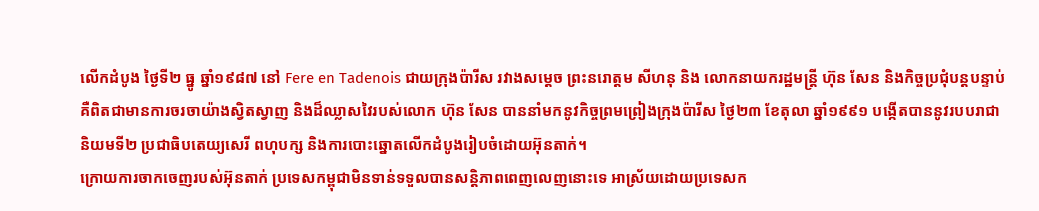លើកដំបូង ថ្ងៃទី២ ធ្នូ ឆ្នាំ១៩៨៧ នៅ Fere en Tadenois ជាយក្រុងប៉ារីស រវាងសម្តេច ព្រះនរោត្តម សីហនុ និង លោកនាយករដ្ឋមន្រ្តី ហ៊ុន សែន និងកិច្ចប្រជុំបន្តបន្ទាប់ គឺពិតជាមានការចរចាយ៉ាងស្វិតស្វាញ និងដ៏ឈ្លាសវៃរបស់លោក ហ៊ុន សែន បាននាំមកនូវកិច្ចព្រមព្រៀងក្រុងប៉ារីស ថ្ងៃ២៣ ខែតុលា ឆ្នាំ១៩៩១ បង្កើតបាននូវរបបរាជានិយមទី២ ប្រជាធិបតេយ្យសេរី ពហុបក្ស និងការបោះឆ្នោតលើកដំបូងរៀបចំដោយអ៊ុនតាក់។
ក្រោយការចាកចេញរបស់អ៊ុនតាក់ ប្រទេសកម្ពុជាមិនទាន់ទទួលបានសន្តិភាពពេញលេញនោះទេ អាស្រ័យដោយប្រទេសក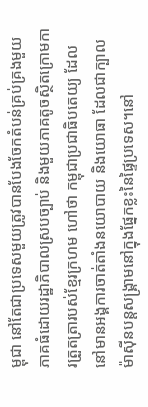ម្ពុជា នៅតែជាប្រទេសមួយត្រូវបានបែងចែកតំបន់គ្រប់គ្រងមួយភាគធំដោយរដ្ឋាភិបាលស្របច្បាប់ និងមួយភាគតូចស្ថិតក្រោមការត្រួតត្រារបស់ខ្មែរក្រហម ហៅថា កម្ពុជាប្រជាធិបតេយ្យ ដែលនៅមានអង្គការចាត់តាំងនយោបាយ និងយោធា ដែលជាក្បាលម៉ាស៊ីនបន្តសង្រ្គាមនៅក្នុងផ្នែកខ្លះនៃផ្ទៃប្រទេស។នៅ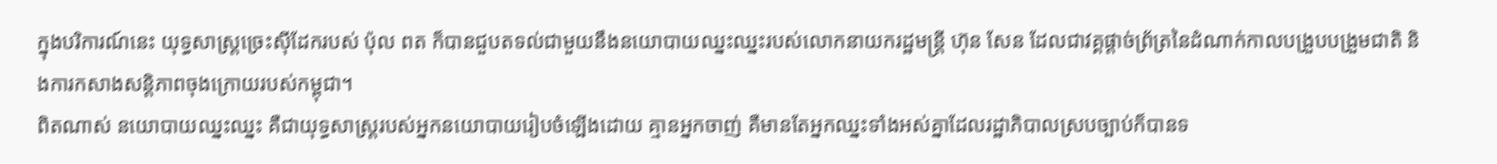ក្នុងបរិការណ៍នេះ យុទ្ធសាស្រ្តច្រេះស៊ីដែករបស់ ប៉ុល ពត ក៏បានជួបតទល់ជាមួយនឹងនយោបាយឈ្នះឈ្នះរបស់លោកនាយករដ្ឋមន្រ្តី ហ៊ុន សែន ដែលជាវគ្គផ្តាច់ព្រ័ត្រនៃដំណាក់កាលបង្រួបបង្រួមជាតិ និងការកសាងសន្តិភាពចុងក្រោយរបស់កម្ពុជា។
ពិតណាស់ នយោបាយឈ្នះឈ្នះ គឺជាយុទ្ធសាស្រ្តរបស់អ្នកនយោបាយរៀបចំឡើងដោយ គ្មានអ្នកចាញ់ គឺមានតែអ្នកឈ្នះទាំងអស់គ្នាដែលរដ្ឋាភិបាលស្របច្បាប់ក៏បានទ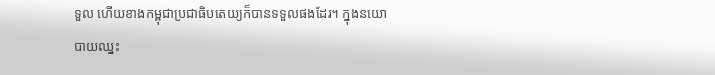ទួល ហើយខាងកម្ពុជាប្រជាធិបតេយ្យក៏បានទទួលផងដែរ។ ក្នុងនយោបាយឈ្នះ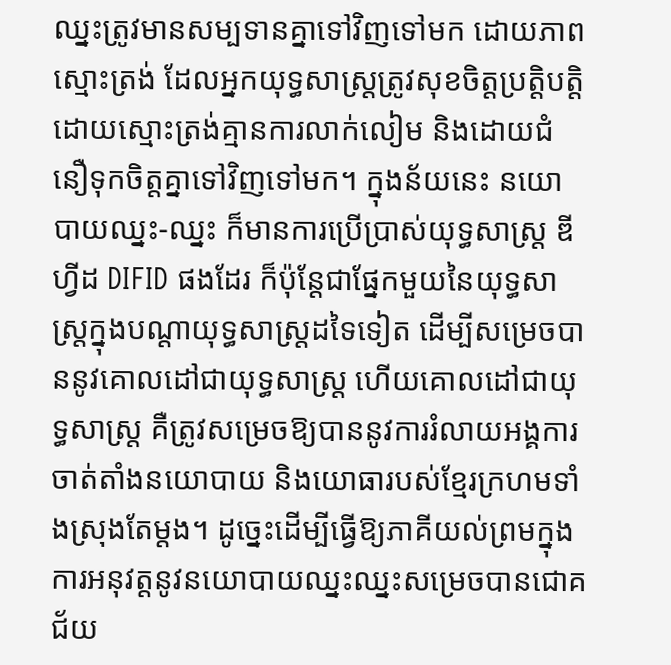ឈ្នះត្រូវមានសម្បទានគ្នាទៅវិញទៅមក ដោយភាពស្មោះត្រង់ ដែលអ្នកយុទ្ធសាស្រ្តត្រូវសុខចិត្តប្រត្តិបតិ្តដោយស្មោះត្រង់គ្មានការលាក់លៀម និងដោយជំនឿទុកចិត្តគ្នាទៅវិញទៅមក។ ក្នុងន័យនេះ នយោបាយឈ្នះ-ឈ្នះ ក៏មានការប្រើប្រាស់យុទ្ធសាស្រ្ត ឌីហ្វីដ DIFID ផងដែរ ក៏ប៉ុន្តែជាផ្នែកមួយនៃយុទ្ធសាស្រ្តក្នុងបណ្តាយុទ្ធសាស្រ្តដទៃទៀត ដើម្បីសម្រេចបាននូវគោលដៅជាយុទ្ធសាស្រ្ត ហើយគោលដៅជាយុទ្ធសាស្រ្ត គឺត្រូវសម្រេចឱ្យបាននូវការរំលាយអង្គការចាត់តាំងនយោបាយ និងយោធារបស់ខ្មែរក្រហមទាំងស្រុងតែម្តង។ ដូច្នេះដើម្បីធ្វើឱ្យភាគីយល់ព្រមក្នុងការអនុវត្តនូវនយោបាយឈ្នះឈ្នះសម្រេចបានជោគជ័យ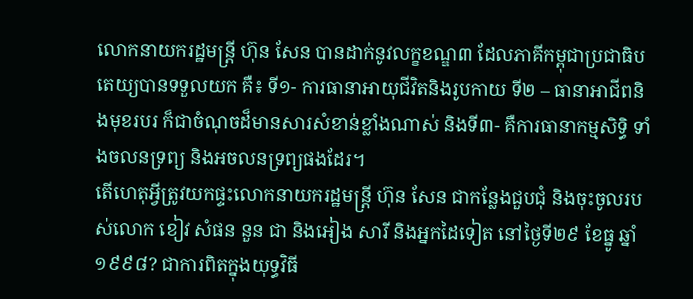លោកនាយករដ្ឋមន្រ្តី ហ៊ុន សែន បានដាក់នូវលក្ខខណ្ឌ៣ ដែលភាគីកម្ពុជាប្រជាធិបតេយ្យបានទទួលយក គឺ៖ ទី១- ការធានាអាយុជីវិតនិងរូបកាយ ទី២ – ធានាអាជីពនិងមុខរបរ ក៏ជាចំណុចដ៏មានសារសំខាន់ខ្លាំងណាស់ និងទី៣- គឺការធានាកម្មសិទ្ធិ ទាំងចលនទ្រព្យ និងអចលនទ្រព្យផងដែរ។
តើហេតុអ្វីត្រូវយកផ្ទះលោកនាយករដ្ឋមន្រ្តី ហ៊ុន សែន ជាកន្លែងជួបជុំ និងចុះចូលរបស់លោក ខៀវ សំផន នួន ជា និងអៀង សារី និងអ្នកដៃទៀត នៅថ្ងៃទី២៩ ខែធ្នូ ឆ្នាំ១៩៩៨? ជាការពិតក្នុងយុទ្ធវិធី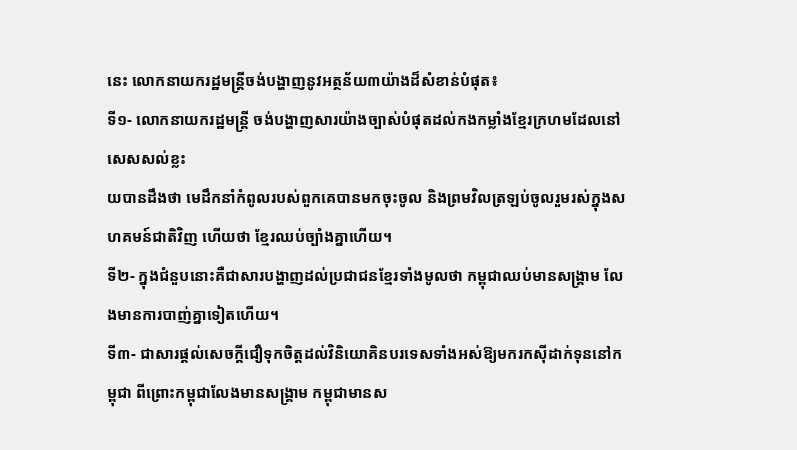នេះ លោកនាយករដ្ឋមន្រ្តីចង់បង្ហាញនូវអត្ថន័យ៣យ៉ាងដ៏សំខាន់បំផុត៖
ទី១- លោកនាយករដ្ឋមន្រ្តី ចង់បង្ហាញសារយ៉ាងច្បាស់បំផុតដល់កងកម្លាំងខ្មែរក្រហមដែលនៅសេសសល់ខ្លះ
យបានដឹងថា មេដឹកនាំកំពូលរបស់ពួកគេបានមកចុះចូល និងព្រមវិលត្រឡប់ចូលរួមរស់ក្នុងសហគមន៍ជាតិវិញ ហើយថា ខ្មែរឈប់ច្បាំងគ្នាហើយ។
ទី២- ក្នុងជំនួបនោះគឺជាសារបង្ហាញដល់ប្រជាជនខ្មែរទាំងមូលថា កម្ពុជាឈប់មានសង្គ្រាម លែងមានការបាញ់គ្នាទៀតហើយ។
ទី៣- ជាសារផ្តល់សេចក្តីជឿទុកចិត្តដល់វិនិយោគិនបរទេសទាំងអស់ឱ្យមករកស៊ីដាក់ទុននៅកម្ពុជា ពីព្រោះកម្ពុជាលែងមានសង្រ្គាម កម្ពុជាមានស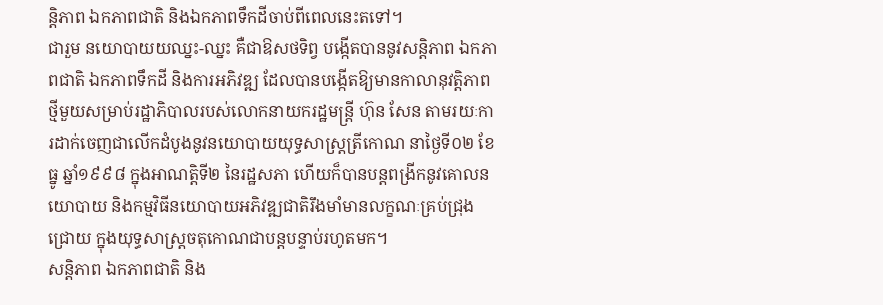ន្តិភាព ឯកភាពជាតិ និងឯកភាពទឹកដីចាប់ពីពេលនេះតទៅ។
ជារួម នយោបាយយឈ្នះ-ឈ្នះ គឺជាឱសថទិព្វ បង្កើតបាននូវសន្តិភាព ឯកភាពជាតិ ឯកភាពទឹកដី និងការអភិវឌ្ឍ ដែលបានបង្កើតឱ្យមានកាលានុវត្តិភាពថ្មីមួយសម្រាប់រដ្ឋាភិបាលរបស់លោកនាយករដ្ឋមន្រ្តី ហ៊ុន សែន តាមរយៈការដាក់ចេញជាលើកដំបូងនូវនយោបាយយុទ្ធសាស្រ្តត្រីកោណ នាថ្ងៃទី០២ ខែធ្នូ ឆ្នាំ១៩៩៨ ក្នុងអាណត្តិទី២ នៃរដ្ឋសភា ហើយក៏បានបន្តពង្រីកនូវគោលនយោបាយ និងកម្មវិធីនយោបាយអភិវឌ្ឍជាតិរឹងមាំមានលក្ខណៈគ្រប់ជ្រុងជ្រោយ ក្នុងយុទ្ធសាស្រ្តចតុកោណជាបន្តបន្ទាប់រហូតមក។
សន្តិភាព ឯកភាពជាតិ និង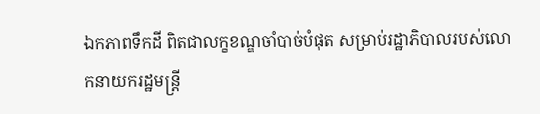ឯកភាពទឹកដី ពិតជាលក្ខខណ្ឌចាំបាច់បំផុត សម្រាប់រដ្ឋាភិបាលរបស់លោកនាយករដ្ឋមន្រ្តី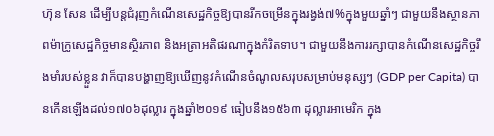ហ៊ុន សែន ដើម្បីបន្តជំរុញកំណើនសេដ្ឋកិច្ចឱ្យបានរីកចម្រើនក្នុងរង្វង់៧%ក្នុងមួយឆ្នាំៗ ជាមួយនឹងស្ថានភាពម៉ាក្រូសេដ្ឋកិច្ចមានស្ថិរភាព និងអត្រាអតិផរណាក្នុងកំរិតទាប។ ជាមួយនឹងការរក្សាបានកំណើនសេដ្ឋកិច្ចរឹងមាំរបស់ខ្លួន វាក៏បានបង្ហាញឱ្យឃើញនូវកំណើនចំណូលសរុបសម្រាប់មនុស្សៗ (GDP per Capita) បានកើនឡើងដល់១៧០៦ដុល្លារ ក្នុងឆ្នាំ២០១៩ ធៀបនឹង១៥៦៣ ដុល្លារអាមេរិក ក្នុង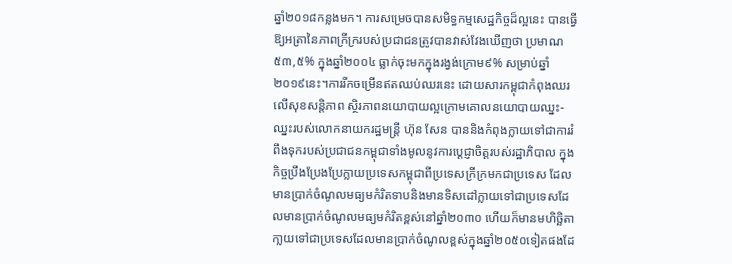ឆ្នាំ២០១៨កន្លងមក។ ការសម្រេចបានសមិទ្ធកម្មសេដ្ឋកិច្ចដ៏ល្អនេះ បានធ្វើឱ្យអត្រានៃភាពក្រីក្ររបស់ប្រជាជនត្រូវបានវាស់វែងឃើញថា ប្រមាណ ៥៣,៥% ក្នុងឆ្នាំ២០០៤ ធ្លាក់ចុះមកក្នុងរង្វង់ក្រោម៩% សម្រាប់ឆ្នាំ២០១៩នេះ។ការរីកចម្រើនឥតឈប់ឈរនេះ ដោយសារកម្ពុជាកំពុងឈរលើសុខសន្តិភាព ស្ថិរភាពនយោបាយល្អក្រោមគោលនយោបាយឈ្នះ-ឈ្នះរបស់លោកនាយករដ្ឋមន្រ្តី ហ៊ុន សែន បាននិងកំពុងក្លាយទៅជាការរំពឹងទុករបស់ប្រជាជនកម្ពុជាទាំងមូលនូវការប្តេជ្ញាចិត្តរបស់រដ្ឋាភិបាល ក្នុងកិច្ចប្រឹងប្រែងប្រែក្លាយប្រទេសកម្ពុជាពីប្រទេសក្រីក្រមកជាប្រទេស ដែលមានប្រាក់ចំណូលមធ្យមកំរិតទាបនិងមានទិសដៅក្លាយទៅជាប្រទេសដែលមានប្រាក់ចំណូលមធ្យមកំរិតខ្ពស់នៅឆ្នាំ២០៣០ ហើយក៏មានមហិច្ឆិតាកា្លយទៅជាប្រទេសដែលមានប្រាក់ចំណូលខ្ពស់ក្នុងឆ្នាំ២០៥០ទៀតផងដែ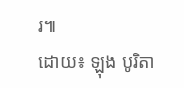រ៕
ដោយ៖ ឡុង បូរិតា